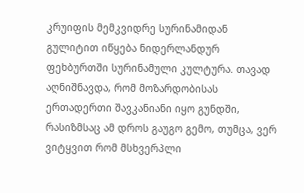კრუიფის მემკვიდრე სურინამიდან
გულიტით იწყება ნიდერლანდურ ფეხბურთში სურინამული კულტურა. თავად აღნიშნავდა, რომ მოზარდობისას ერთადერთი შავკანიანი იყო გუნდში, რასიზმსაც ამ დროს გაუგო გემო, თუმცა, ვერ ვიტყვით რომ მსხვერპლი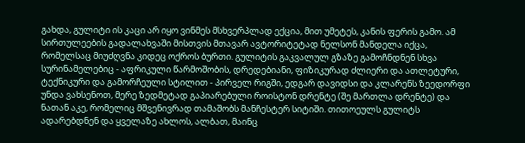გახდა, გულიტი ის კაცი არ იყო ვინმეს მსხვერპლად ექცია, მით უმეტეს, კანის ფერის გამო. ამ სირთულეების გადალახვაში მისთვის მთავარ ავტორიტეტად ნელსონ მანდელა იქცა, რომელსაც მიუძღვნა კიდეც ოქროს ბურთი. გულიტის გაკვალულ გზაზე გამოჩნდნენ სხვა სურინამელებიც - აფრიკული წარმოშობის, დრედებიანი, ფიზიკურად ძლიერი და ათლეტური, ტექნიკური და გამორჩეული სტილით - პირველ რიგში, ედგარ დავიდსი და კლარენს ზეედორფი უნდა ვახსენოთ, მერე ზედმეტად გაპიარებული როისტონ დრენტე (შე მართლა დრენტე) და ნათან აკე, რომელიც მშვენივრად თამაშობს მანჩესტერ სიტიში. თითოეულს გულიტს ადარებდნენ და ყველაზე ახლოს, ალბათ, მაინც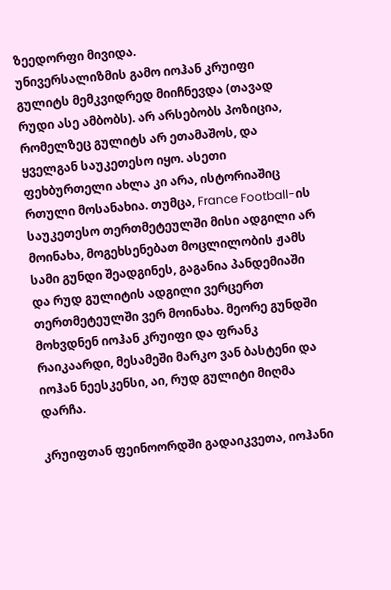ზეედორფი მივიდა.
უნივერსალიზმის გამო იოჰან კრუიფი გულიტს მემკვიდრედ მიიჩნევდა (თავად რუდი ასე ამბობს). არ არსებობს პოზიცია, რომელზეც გულიტს არ ეთამაშოს, და ყველგან საუკეთესო იყო. ასეთი ფეხბურთელი ახლა კი არა, ისტორიაშიც რთული მოსანახია. თუმცა, France Football-ის საუკეთესო თერთმეტეულში მისი ადგილი არ მოინახა, მოგეხსენებათ მოცლილობის ჟამს სამი გუნდი შეადგინეს, გაგანია პანდემიაში და რუდ გულიტის ადგილი ვერცერთ თერთმეტეულში ვერ მოინახა. მეორე გუნდში მოხვდნენ იოჰან კრუიფი და ფრანკ რაიკაარდი, მესამეში მარკო ვან ბასტენი და იოჰან ნეესკენსი, აი, რუდ გულიტი მიღმა დარჩა.

კრუიფთან ფეინოორდში გადაიკვეთა, იოჰანი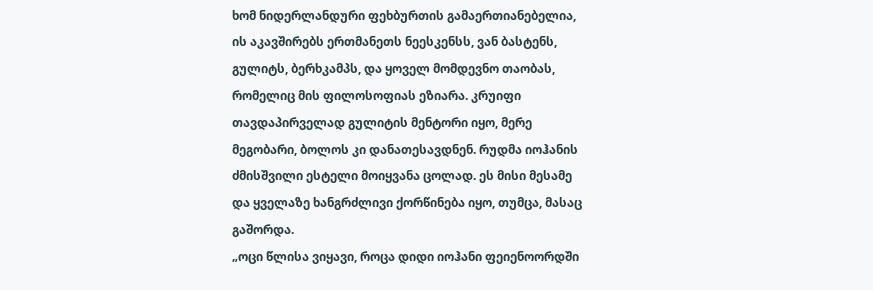ხომ ნიდერლანდური ფეხბურთის გამაერთიანებელია, ის აკავშირებს ერთმანეთს ნეესკენსს, ვან ბასტენს, გულიტს, ბერხკამპს, და ყოველ მომდევნო თაობას, რომელიც მის ფილოსოფიას ეზიარა. კრუიფი თავდაპირველად გულიტის მენტორი იყო, მერე მეგობარი, ბოლოს კი დანათესავდნენ. რუდმა იოჰანის ძმისშვილი ესტელი მოიყვანა ცოლად. ეს მისი მესამე და ყველაზე ხანგრძლივი ქორწინება იყო, თუმცა, მასაც გაშორდა.
„ოცი წლისა ვიყავი, როცა დიდი იოჰანი ფეიენოორდში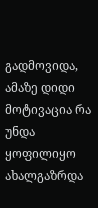გადმოვიდა, ამაზე დიდი მოტივაცია რა უნდა ყოფილიყო ახალგაზრდა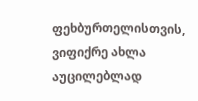ფეხბურთელისთვის, ვიფიქრე ახლა აუცილებლად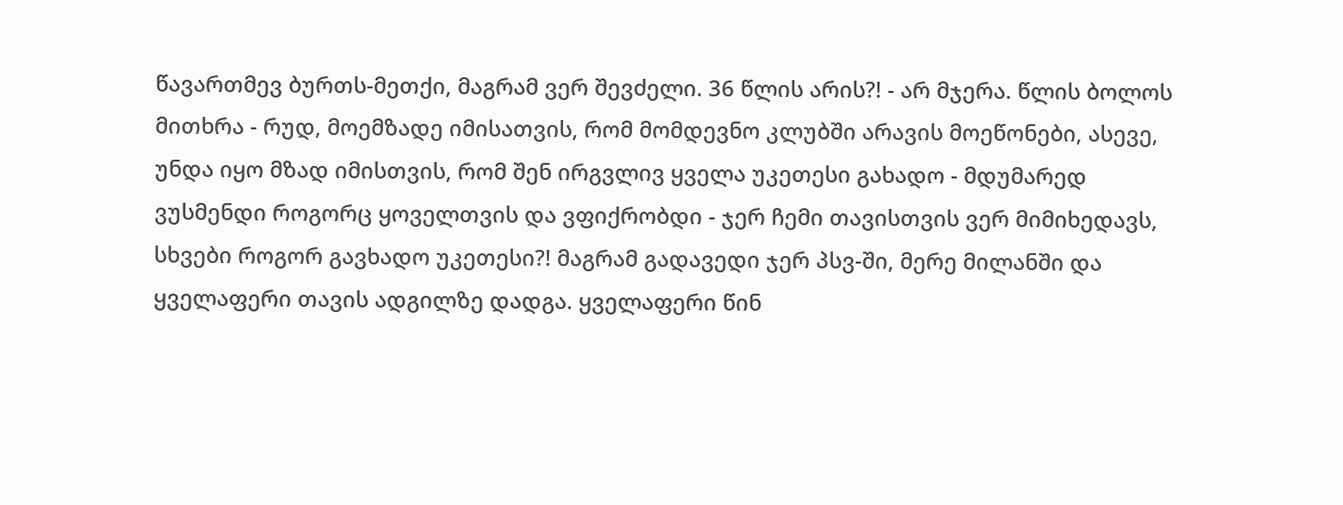წავართმევ ბურთს-მეთქი, მაგრამ ვერ შევძელი. 36 წლის არის?! - არ მჯერა. წლის ბოლოს მითხრა - რუდ, მოემზადე იმისათვის, რომ მომდევნო კლუბში არავის მოეწონები, ასევე, უნდა იყო მზად იმისთვის, რომ შენ ირგვლივ ყველა უკეთესი გახადო - მდუმარედ ვუსმენდი როგორც ყოველთვის და ვფიქრობდი - ჯერ ჩემი თავისთვის ვერ მიმიხედავს, სხვები როგორ გავხადო უკეთესი?! მაგრამ გადავედი ჯერ პსვ-ში, მერე მილანში და ყველაფერი თავის ადგილზე დადგა. ყველაფერი წინ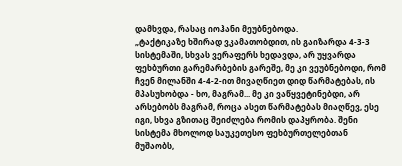დამხვდა, რასაც იოჰანი მეუბნებოდა.
„ტაქტიკაზე ხშირად ვკამათობდით, ის გაიზარდა 4-3-3 სისტემაში, სხვას ვერაფერს ხედავდა, არ უყვარდა ფეხბურთი გარემარბების გარეშე, მე კი ვეუბნებოდი, რომ ჩვენ მილანში 4-4-2-ით მივაღწიეთ დიდ წარმატებას, ის მპასუხობდა - ხო, მაგრამ... მე კი ვაწყვეტინებდი, არ არსებობს მაგრამ, როცა ასეთ წარმატებას მიაღწევ, ესე იგი, სხვა გზითაც შეიძლება რომის დაპყრობა. შენი სისტემა მხოლოდ საუკეთესო ფეხბურთელებთან მუშაობს,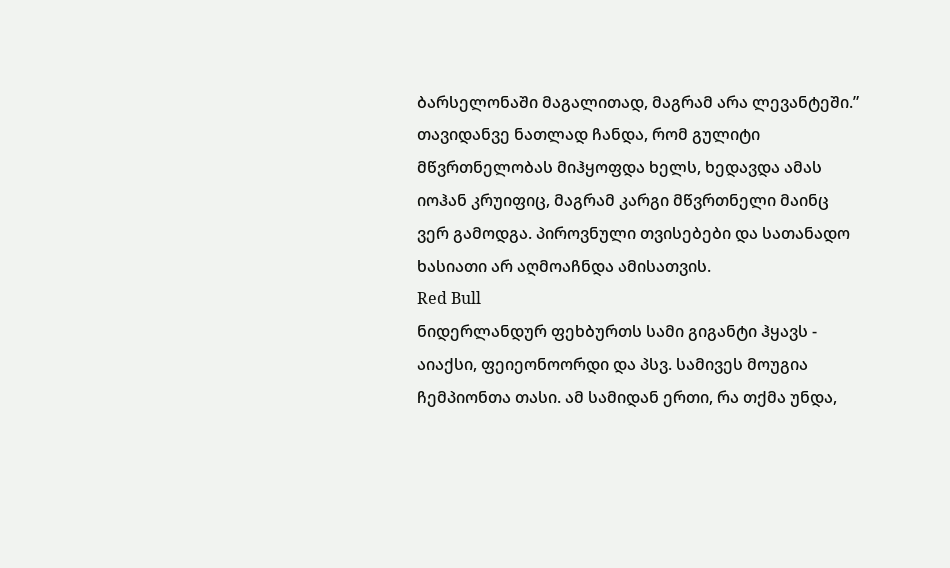ბარსელონაში მაგალითად, მაგრამ არა ლევანტეში.”
თავიდანვე ნათლად ჩანდა, რომ გულიტი მწვრთნელობას მიჰყოფდა ხელს, ხედავდა ამას იოჰან კრუიფიც, მაგრამ კარგი მწვრთნელი მაინც ვერ გამოდგა. პიროვნული თვისებები და სათანადო ხასიათი არ აღმოაჩნდა ამისათვის.
Red Bull
ნიდერლანდურ ფეხბურთს სამი გიგანტი ჰყავს - აიაქსი, ფეიეონოორდი და პსვ. სამივეს მოუგია ჩემპიონთა თასი. ამ სამიდან ერთი, რა თქმა უნდა,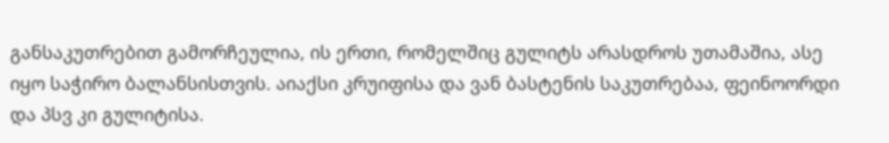განსაკუთრებით გამორჩეულია, ის ერთი, რომელშიც გულიტს არასდროს უთამაშია, ასე იყო საჭირო ბალანსისთვის. აიაქსი კრუიფისა და ვან ბასტენის საკუთრებაა, ფეინოორდი და პსვ კი გულიტისა.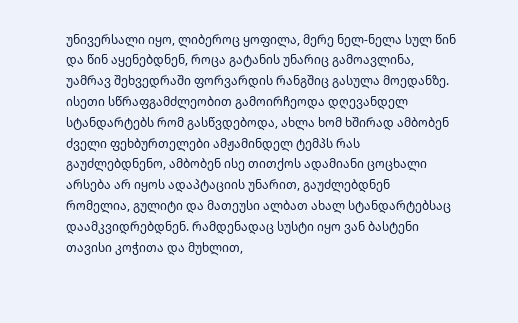უნივერსალი იყო, ლიბეროც ყოფილა, მერე ნელ-ნელა სულ წინ და წინ აყენებდნენ, როცა გატანის უნარიც გამოავლინა, უამრავ შეხვედრაში ფორვარდის რანგშიც გასულა მოედანზე. ისეთი სწრაფგამძლეობით გამოირჩეოდა დღევანდელ სტანდარტებს რომ გასწვდებოდა, ახლა ხომ ხშირად ამბობენ ძველი ფეხბურთელები ამჟამინდელ ტემპს რას გაუძლებდნენო, ამბობენ ისე თითქოს ადამიანი ცოცხალი არსება არ იყოს ადაპტაციის უნარით, გაუძლებდნენ რომელია, გულიტი და მათეუსი ალბათ ახალ სტანდარტებსაც დაამკვიდრებდნენ. რამდენადაც სუსტი იყო ვან ბასტენი თავისი კოჭითა და მუხლით,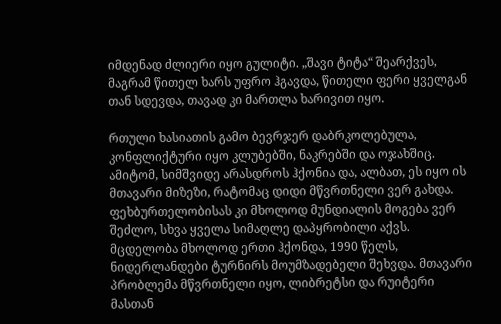იმდენად ძლიერი იყო გულიტი. „შავი ტიტა“ შეარქვეს, მაგრამ წითელ ხარს უფრო ჰგავდა, წითელი ფერი ყველგან თან სდევდა, თავად კი მართლა ხარივით იყო.

რთული ხასიათის გამო ბევრჯერ დაბრკოლებულა, კონფლიქტური იყო კლუბებში, ნაკრებში და ოჯახშიც. ამიტომ, სიმშვიდე არასდროს ჰქონია და, ალბათ, ეს იყო ის მთავარი მიზეზი, რატომაც დიდი მწვრთნელი ვერ გახდა. ფეხბურთელობისას კი მხოლოდ მუნდიალის მოგება ვერ შეძლო, სხვა ყველა სიმაღლე დაპყრობილი აქვს. მცდელობა მხოლოდ ერთი ჰქონდა, 1990 წელს, ნიდერლანდები ტურნირს მოუმზადებელი შეხვდა. მთავარი პრობლემა მწვრთნელი იყო, ლიბრეტსი და რუიტერი მასთან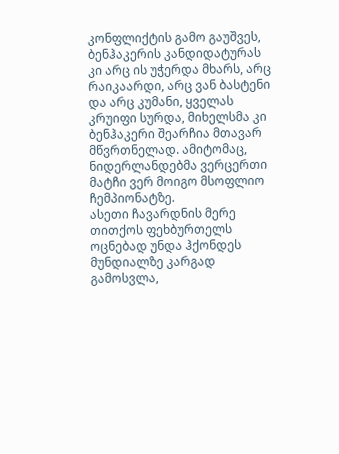კონფლიქტის გამო გაუშვეს, ბენჰაკერის კანდიდატურას კი არც ის უჭერდა მხარს, არც რაიკაარდი, არც ვან ბასტენი და არც კუმანი, ყველას კრუიფი სურდა, მიხელსმა კი ბენჰაკერი შეარჩია მთავარ მწვრთნელად. ამიტომაც, ნიდერლანდებმა ვერცერთი მატჩი ვერ მოიგო მსოფლიო ჩემპიონატზე.
ასეთი ჩავარდნის მერე თითქოს ფეხბურთელს ოცნებად უნდა ჰქონდეს მუნდიალზე კარგად გამოსვლა,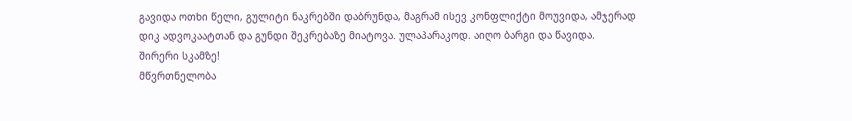გავიდა ოთხი წელი, გულიტი ნაკრებში დაბრუნდა, მაგრამ ისევ კონფლიქტი მოუვიდა, ამჯერად დიკ ადვოკაატთან და გუნდი შეკრებაზე მიატოვა. ულაპარაკოდ. აიღო ბარგი და წავიდა.
შირერი სკამზე!
მწვრთნელობა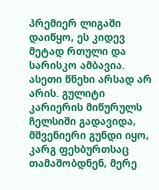პრემიერ ლიგაში დაიწყო, ეს კიდევ მეტად რთული და სარისკო ამბავია. ასეთი წნეხი არსად არ არის. გულიტი კარიერის მიწურულს ჩელსიში გადავიდა, მშვენიერი გუნდი იყო, კარგ ფეხბურთსაც თამაშობდნენ, მერე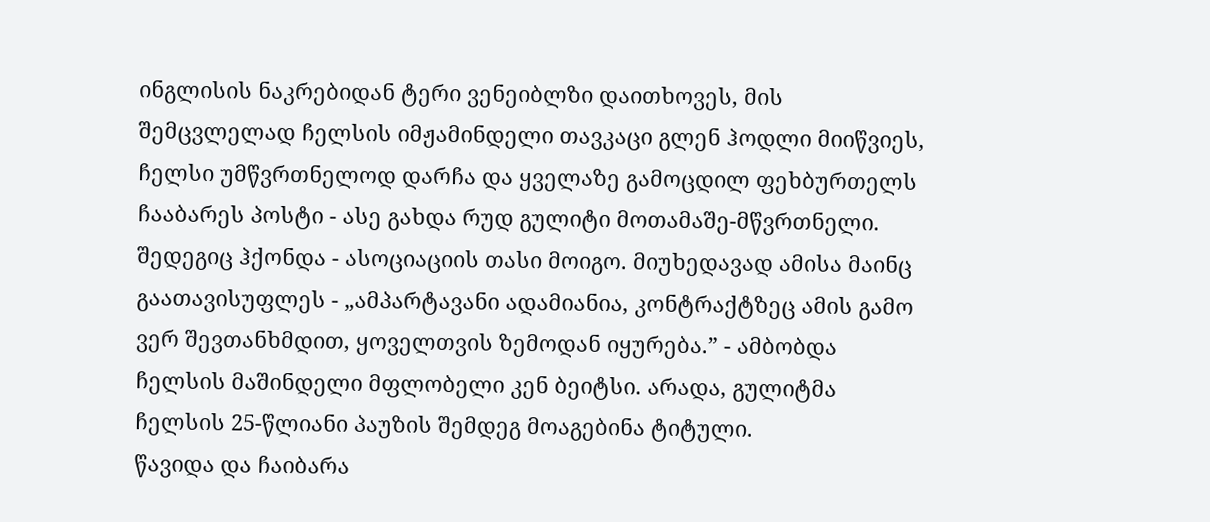ინგლისის ნაკრებიდან ტერი ვენეიბლზი დაითხოვეს, მის შემცვლელად ჩელსის იმჟამინდელი თავკაცი გლენ ჰოდლი მიიწვიეს, ჩელსი უმწვრთნელოდ დარჩა და ყველაზე გამოცდილ ფეხბურთელს ჩააბარეს პოსტი - ასე გახდა რუდ გულიტი მოთამაშე-მწვრთნელი. შედეგიც ჰქონდა - ასოციაციის თასი მოიგო. მიუხედავად ამისა მაინც გაათავისუფლეს - „ამპარტავანი ადამიანია, კონტრაქტზეც ამის გამო ვერ შევთანხმდით, ყოველთვის ზემოდან იყურება.” - ამბობდა ჩელსის მაშინდელი მფლობელი კენ ბეიტსი. არადა, გულიტმა ჩელსის 25-წლიანი პაუზის შემდეგ მოაგებინა ტიტული.
წავიდა და ჩაიბარა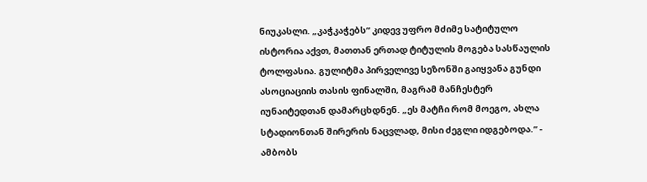ნიუკასლი. „კაჭკაჭებს” კიდევ უფრო მძიმე სატიტულო ისტორია აქვთ, მათთან ერთად ტიტულის მოგება სასწაულის ტოლფასია. გულიტმა პირველივე სეზონში გაიყვანა გუნდი ასოციაციის თასის ფინალში, მაგრამ მანჩესტერ იუნაიტედთან დამარცხდნენ. „ეს მატჩი რომ მოეგო, ახლა სტადიონთან შირერის ნაცვლად, მისი ძეგლი იდგებოდა.” - ამბობს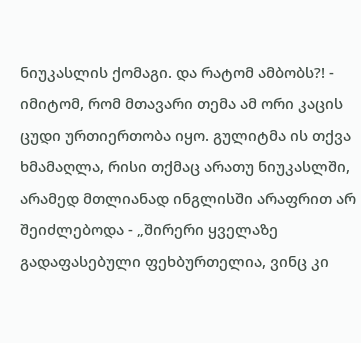ნიუკასლის ქომაგი. და რატომ ამბობს?! - იმიტომ, რომ მთავარი თემა ამ ორი კაცის ცუდი ურთიერთობა იყო. გულიტმა ის თქვა ხმამაღლა, რისი თქმაც არათუ ნიუკასლში, არამედ მთლიანად ინგლისში არაფრით არ შეიძლებოდა - „შირერი ყველაზე გადაფასებული ფეხბურთელია, ვინც კი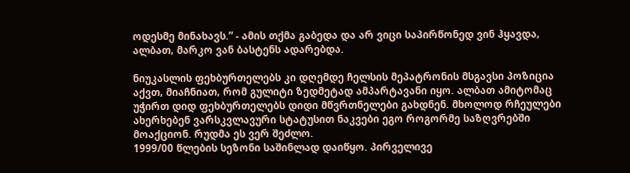ოდესმე მინახავს.” - ამის თქმა გაბედა და არ ვიცი საპირწონედ ვინ ჰყავდა, ალბათ, მარკო ვან ბასტენს ადარებდა.

ნიუკასლის ფეხბურთელებს კი დღემდე ჩელსის მეპატრონის მსგავსი პოზიცია აქვთ, მიაჩნიათ, რომ გულიტი ზედმეტად ამპარტავანი იყო. ალბათ ამიტომაც უჭირთ დიდ ფეხბურთელებს დიდი მწვრთნელები გახდნენ. მხოლოდ რჩეულები ახერხებენ ვარსკვლავური სტატუსით ნაკვები ეგო როგორმე საზღვრებში მოაქციონ. რუდმა ეს ვერ შეძლო.
1999/00 წლების სეზონი საშინლად დაიწყო. პირველივე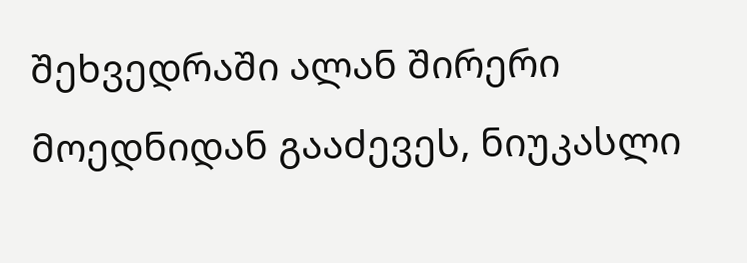შეხვედრაში ალან შირერი მოედნიდან გააძევეს, ნიუკასლი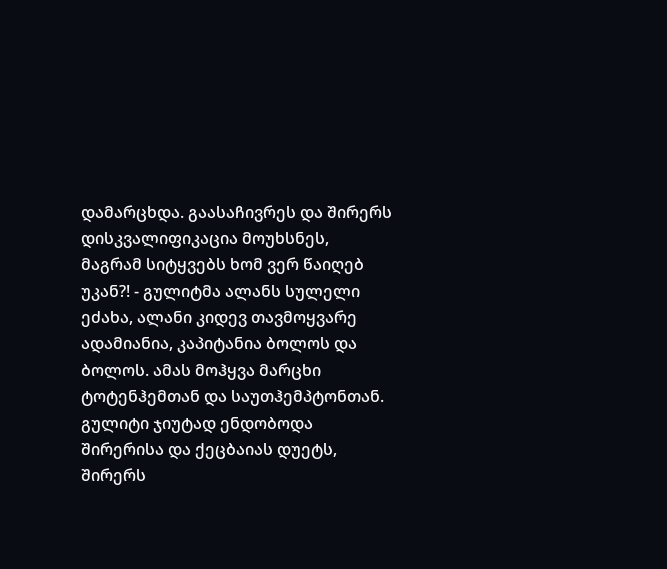დამარცხდა. გაასაჩივრეს და შირერს დისკვალიფიკაცია მოუხსნეს, მაგრამ სიტყვებს ხომ ვერ წაიღებ უკან?! - გულიტმა ალანს სულელი ეძახა, ალანი კიდევ თავმოყვარე ადამიანია, კაპიტანია ბოლოს და ბოლოს. ამას მოჰყვა მარცხი ტოტენჰემთან და საუთჰემპტონთან. გულიტი ჯიუტად ენდობოდა შირერისა და ქეცბაიას დუეტს, შირერს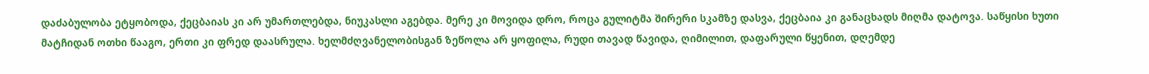დაძაბულობა ეტყობოდა, ქეცბაიას კი არ უმართლებდა, ნიუკასლი აგებდა. მერე კი მოვიდა დრო, როცა გულიტმა შირერი სკამზე დასვა, ქეცბაია კი განაცხადს მიღმა დატოვა. საწყისი ხუთი მატჩიდან ოთხი წააგო, ერთი კი ფრედ დაასრულა. ხელმძღვანელობისგან ზეწოლა არ ყოფილა, რუდი თავად წავიდა, ღიმილით, დაფარული წყენით, დღემდე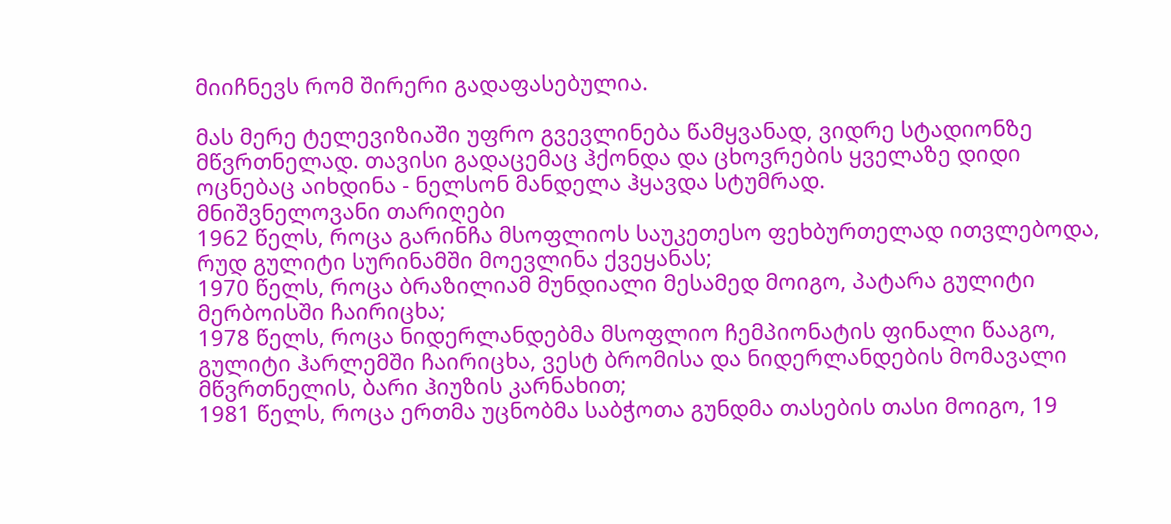მიიჩნევს რომ შირერი გადაფასებულია.

მას მერე ტელევიზიაში უფრო გვევლინება წამყვანად, ვიდრე სტადიონზე მწვრთნელად. თავისი გადაცემაც ჰქონდა და ცხოვრების ყველაზე დიდი ოცნებაც აიხდინა - ნელსონ მანდელა ჰყავდა სტუმრად.
მნიშვნელოვანი თარიღები
1962 წელს, როცა გარინჩა მსოფლიოს საუკეთესო ფეხბურთელად ითვლებოდა, რუდ გულიტი სურინამში მოევლინა ქვეყანას;
1970 წელს, როცა ბრაზილიამ მუნდიალი მესამედ მოიგო, პატარა გულიტი მერბოისში ჩაირიცხა;
1978 წელს, როცა ნიდერლანდებმა მსოფლიო ჩემპიონატის ფინალი წააგო, გულიტი ჰარლემში ჩაირიცხა, ვესტ ბრომისა და ნიდერლანდების მომავალი მწვრთნელის, ბარი ჰიუზის კარნახით;
1981 წელს, როცა ერთმა უცნობმა საბჭოთა გუნდმა თასების თასი მოიგო, 19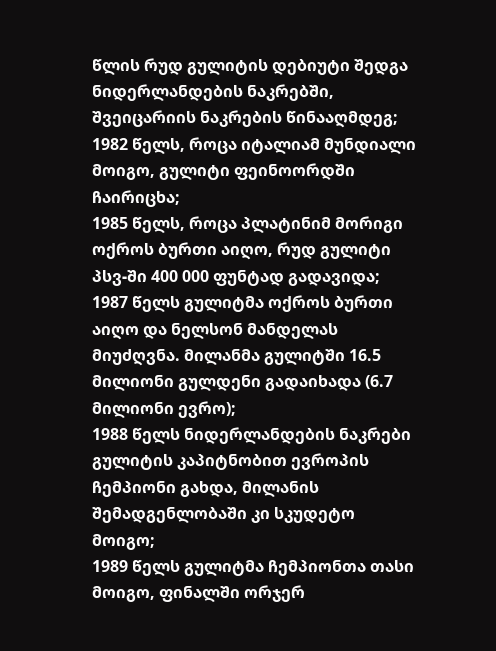წლის რუდ გულიტის დებიუტი შედგა ნიდერლანდების ნაკრებში, შვეიცარიის ნაკრების წინააღმდეგ;
1982 წელს, როცა იტალიამ მუნდიალი მოიგო, გულიტი ფეინოორდში ჩაირიცხა;
1985 წელს, როცა პლატინიმ მორიგი ოქროს ბურთი აიღო, რუდ გულიტი პსვ-ში 400 000 ფუნტად გადავიდა;
1987 წელს გულიტმა ოქროს ბურთი აიღო და ნელსონ მანდელას მიუძღვნა. მილანმა გულიტში 16.5 მილიონი გულდენი გადაიხადა (6.7 მილიონი ევრო);
1988 წელს ნიდერლანდების ნაკრები გულიტის კაპიტნობით ევროპის ჩემპიონი გახდა, მილანის შემადგენლობაში კი სკუდეტო მოიგო;
1989 წელს გულიტმა ჩემპიონთა თასი მოიგო, ფინალში ორჯერ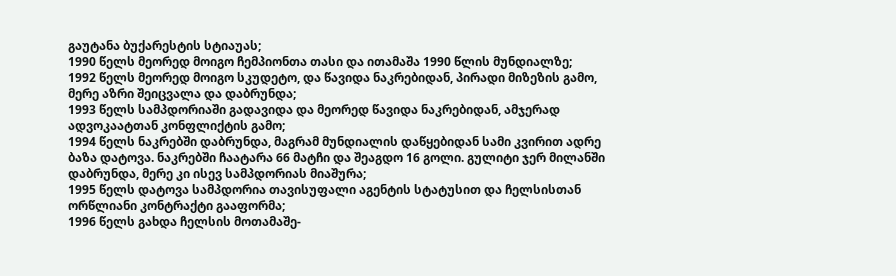გაუტანა ბუქარესტის სტიაუას;
1990 წელს მეორედ მოიგო ჩემპიონთა თასი და ითამაშა 1990 წლის მუნდიალზე;
1992 წელს მეორედ მოიგო სკუდეტო, და წავიდა ნაკრებიდან, პირადი მიზეზის გამო, მერე აზრი შეიცვალა და დაბრუნდა;
1993 წელს სამპდორიაში გადავიდა და მეორედ წავიდა ნაკრებიდან, ამჯერად ადვოკაატთან კონფლიქტის გამო;
1994 წელს ნაკრებში დაბრუნდა, მაგრამ მუნდიალის დაწყებიდან სამი კვირით ადრე ბაზა დატოვა. ნაკრებში ჩაატარა 66 მატჩი და შეაგდო 16 გოლი. გულიტი ჯერ მილანში დაბრუნდა, მერე კი ისევ სამპდორიას მიაშურა;
1995 წელს დატოვა სამპდორია თავისუფალი აგენტის სტატუსით და ჩელსისთან ორწლიანი კონტრაქტი გააფორმა;
1996 წელს გახდა ჩელსის მოთამაშე-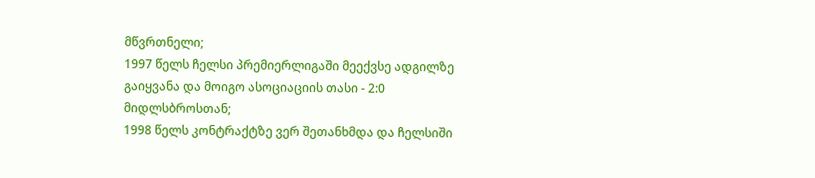მწვრთნელი;
1997 წელს ჩელსი პრემიერლიგაში მეექვსე ადგილზე გაიყვანა და მოიგო ასოციაციის თასი - 2:0 მიდლსბროსთან;
1998 წელს კონტრაქტზე ვერ შეთანხმდა და ჩელსიში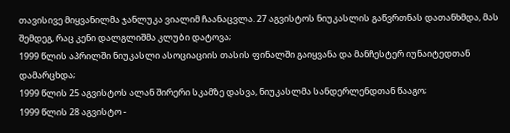თავისივე მიყვანილმა ჯანლუკა ვიალიმ ჩაანაცვლა. 27 აგვისტოს ნიუკასლის გაწვრთნას დათანხმდა, მას შემდეგ, რაც კენი დალგლიშმა კლუბი დატოვა;
1999 წლის აპრილში ნიუკასლი ასოციაციის თასის ფინალში გაიყვანა და მანჩესტერ იუნაიტედთან დამარცხდა;
1999 წლის 25 აგვისტოს ალან შირერი სკამზე დასვა, ნიუკასლმა სანდერლენდთან წააგო;
1999 წლის 28 აგვისტო -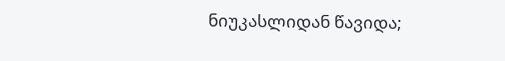ნიუკასლიდან წავიდა;